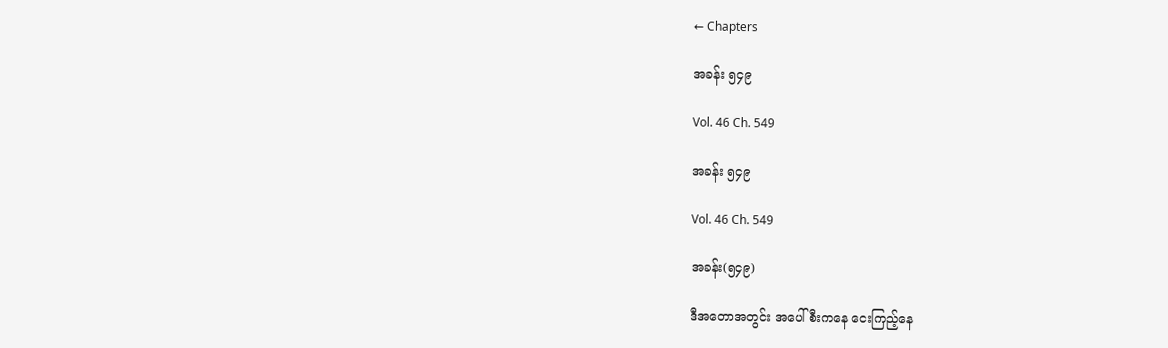← Chapters

အခန်း ၅၄၉

Vol. 46 Ch. 549

အခန်း ၅၄၉

Vol. 46 Ch. 549

အခန်း(၅၄၉)

ဒီအတောအတွင်း အပေါ်စီးကနေ ငေးကြည့်နေ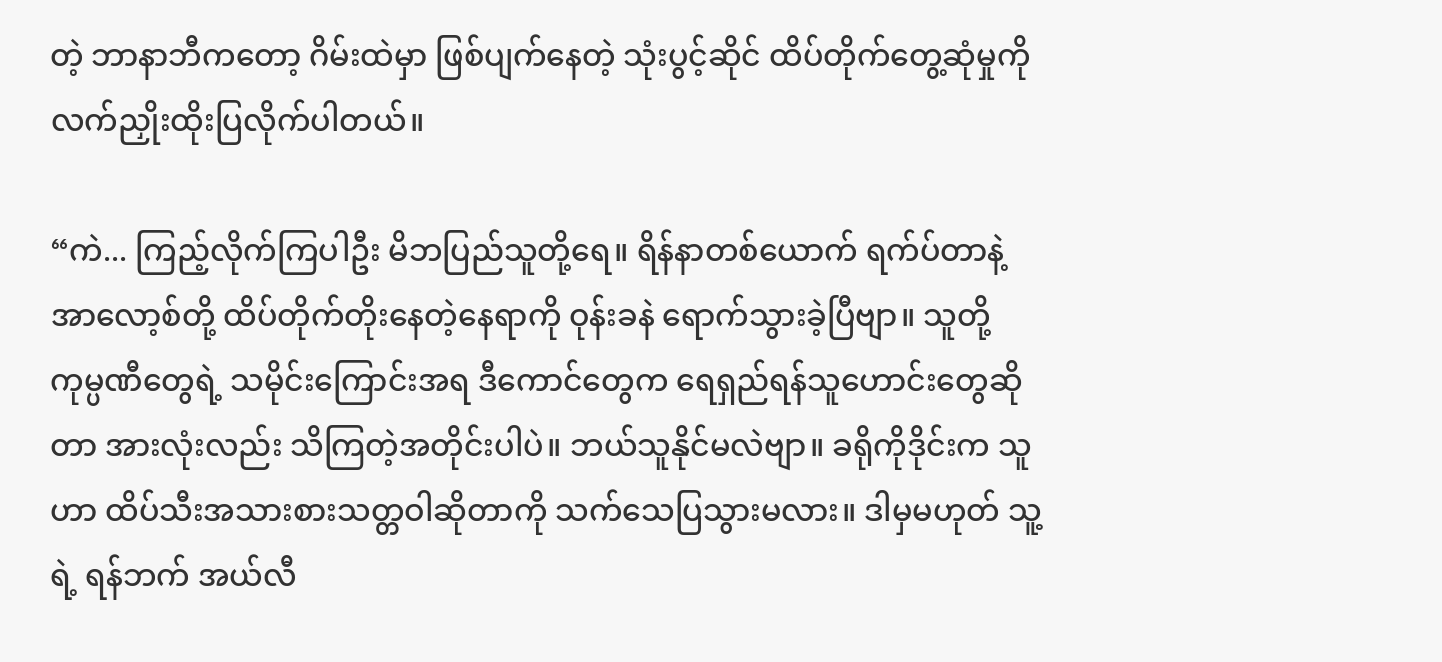တဲ့ ဘာနာဘီကတော့ ဂိမ်းထဲမှာ ဖြစ်ပျက်နေတဲ့ သုံးပွင့်ဆိုင် ထိပ်တိုက်တွေ့ဆုံမှုကို လက်ညှိုးထိုးပြလိုက်ပါတယ်။

“ကဲ... ကြည့်လိုက်ကြပါဦး မိဘပြည်သူတို့ရေ။ ရိန်နာတစ်ယောက် ရက်ပ်တာနဲ့ အာလော့စ်တို့ ထိပ်တိုက်တိုးနေတဲ့နေရာကို ဝုန်းခနဲ ရောက်သွားခဲ့ပြီဗျာ။ သူတို့ကုမ္ပဏီတွေရဲ့ သမိုင်းကြောင်းအရ ဒီကောင်တွေက ရေရှည်ရန်သူဟောင်းတွေဆိုတာ အားလုံးလည်း သိကြတဲ့အတိုင်းပါပဲ။ ဘယ်သူနိုင်မလဲဗျာ။ ခရိုကိုဒိုင်းက သူဟာ ထိပ်သီးအသားစားသတ္တဝါဆိုတာကို သက်သေပြသွားမလား။ ဒါမှမဟုတ် သူ့ရဲ့ ရန်ဘက် အယ်လီ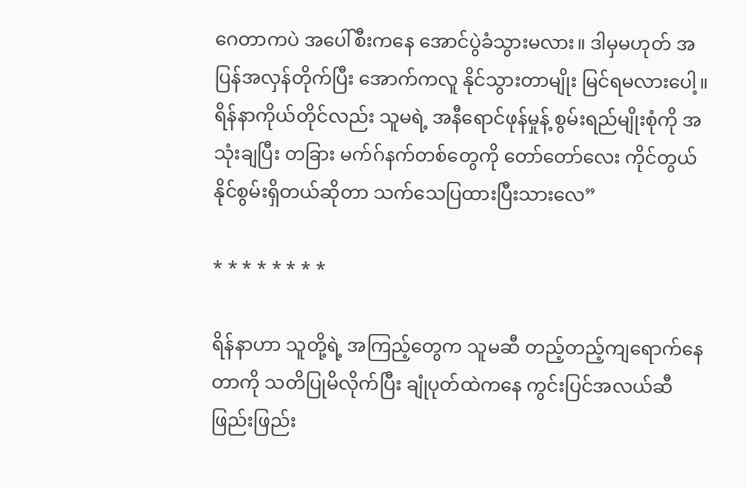ဂေတာကပဲ အပေါ်စီးကနေ အောင်ပွဲခံသွားမလား။ ဒါမှမဟုတ် အပြန်အလှန်တိုက်ပြီး အောက်ကလူ နိုင်သွားတာမျိုး မြင်ရမလားပေါ့။ ရိန်နာကိုယ်တိုင်လည်း သူမရဲ့ အနီရောင်ဖုန်မှုန့် စွမ်းရည်မျိုးစုံကို အသုံးချပြီး တခြား မက်ဂ်နက်တစ်တွေကို တော်တော်လေး ကိုင်တွယ်နိုင်စွမ်းရှိတယ်ဆိုတာ သက်သေပြထားပြီးသားလေ”

* * * * * * * *

ရိန်နာဟာ သူတို့ရဲ့ အကြည့်တွေက သူမဆီ တည့်တည့်ကျရောက်နေတာကို သတိပြုမိလိုက်ပြီး ချုံပုတ်ထဲကနေ ကွင်းပြင်အလယ်ဆီ ဖြည်းဖြည်း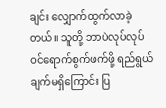ချင်း လျှောက်ထွက်လာခဲ့တယ်။ သူတို့ ဘာပဲလုပ်လုပ် ဝင်ရောက်စွက်ဖက်ဖို့ ရည်ရွယ်ချက်မရှိကြောင်း ပြ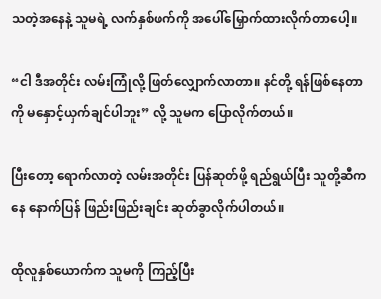သတဲ့အနေနဲ့ သူမရဲ့ လက်နှစ်ဖက်ကို အပေါ်မြှောက်ထားလိုက်တာပေါ့။

“ငါ ဒီအတိုင်း လမ်းကြုံလို့ ဖြတ်လျှောက်လာတာ။ နင်တို့ ရန်ဖြစ်နေတာကို မနှောင့်ယှက်ချင်ပါဘူး” လို့ သူမက ပြောလိုက်တယ်။

ပြီးတော့ ရောက်လာတဲ့ လမ်းအတိုင်း ပြန်ဆုတ်ဖို့ ရည်ရွယ်ပြီး သူတို့ဆီကနေ နောက်ပြန် ဖြည်းဖြည်းချင်း ဆုတ်ခွာလိုက်ပါတယ်။

ထိုလူနှစ်ယောက်က သူမကို ကြည့်ပြီး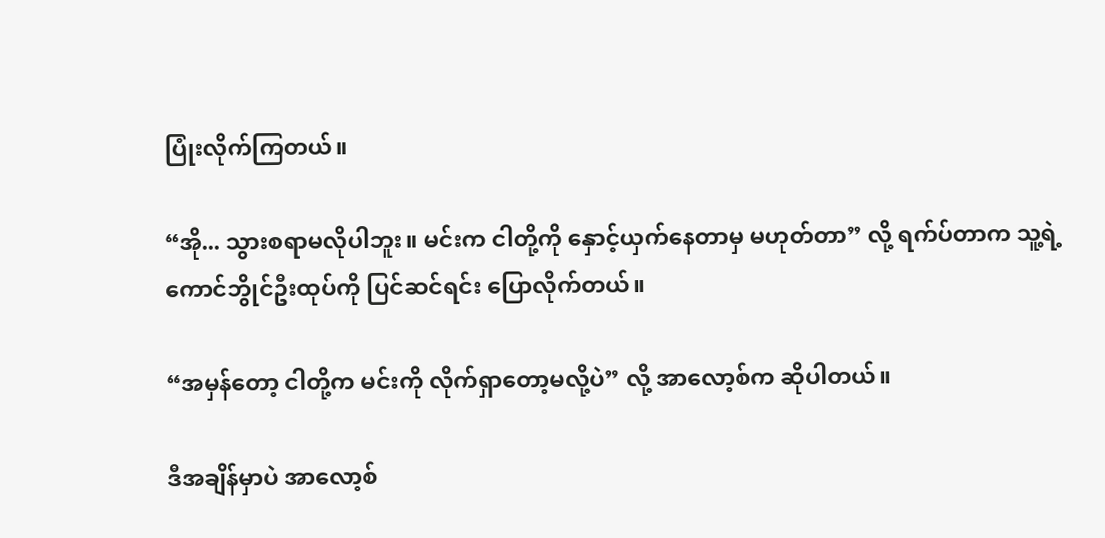ပြုံးလိုက်ကြတယ်။

“အို... သွားစရာမလိုပါဘူး။ မင်းက ငါတို့ကို နှောင့်ယှက်နေတာမှ မဟုတ်တာ” လို့ ရက်ပ်တာက သူ့ရဲ့ ကောင်ဘွိုင်ဦးထုပ်ကို ပြင်ဆင်ရင်း ပြောလိုက်တယ်။

“အမှန်တော့ ငါတို့က မင်းကို လိုက်ရှာတော့မလို့ပဲ” လို့ အာလော့စ်က ဆိုပါတယ်။

ဒီအချိန်မှာပဲ အာလော့စ်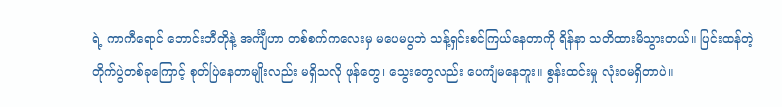ရဲ့ ကာကီရောင် ဘောင်းဘီတိုနဲ့ အင်္ကျီဟာ တစ်စက်ကလေးမှ မပေမပွဘဲ သန့်ရှင်းစင်ကြယ်နေတာကို ရိန်နာ သတိထားမိသွားတယ်။ ပြင်းထန်တဲ့ တိုက်ပွဲတစ်ခုကြောင့် စုတ်ပြဲနေတာမျိုးလည်း မရှိသလို ဖုန်တွေ၊ သွေးတွေလည်း ပေကျံမနေဘူး။ စွန်းထင်းမှု လုံးဝမရှိတာပဲ။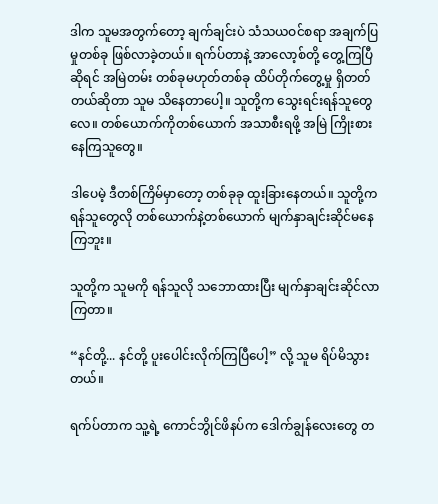ဒါက သူမအတွက်တော့ ချက်ချင်းပဲ သံသယဝင်စရာ အချက်ပြမှုတစ်ခု ဖြစ်လာခဲ့တယ်။ ရက်ပ်တာနဲ့ အာလော့စ်တို့ တွေ့ကြပြီဆိုရင် အမြဲတမ်း တစ်ခုမဟုတ်တစ်ခု ထိပ်တိုက်တွေ့မှု ရှိတတ်တယ်ဆိုတာ သူမ သိနေတာပေါ့။ သူတို့က သွေးရင်းရန်သူတွေလေ။ တစ်ယောက်ကိုတစ်ယောက် အသာစီးရဖို့ အမြဲ ကြိုးစားနေကြသူတွေ။

ဒါပေမဲ့ ဒီတစ်ကြိမ်မှာတော့ တစ်ခုခု ထူးခြားနေတယ်။ သူတို့က ရန်သူတွေလို တစ်ယောက်နဲ့တစ်ယောက် မျက်နှာချင်းဆိုင်မနေကြဘူး။

သူတို့က သူမကို ရန်သူလို သဘောထားပြီး မျက်နှာချင်းဆိုင်လာကြတာ။

“နင်တို့... နင်တို့ ပူးပေါင်းလိုက်ကြပြီပေါ့” လို့ သူမ ရိပ်မိသွားတယ်။

ရက်ပ်တာက သူ့ရဲ့ ကောင်ဘွိုင်ဖိနပ်က ဒေါက်ချွန်လေးတွေ တ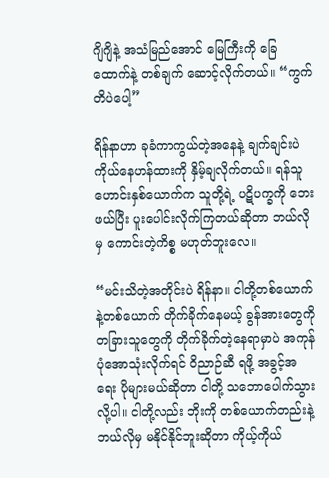ဂျိဂျိနဲ့ အသံမြည်အောင် မြေကြီးကို ခြေထောက်နဲ့ တစ်ချက် ဆောင့်လိုက်တယ်။ “ကွက်တိပဲပေါ့”

ရိန်နာဟာ ခုခံကာကွယ်တဲ့အနေနဲ့ ချက်ချင်းပဲ ကိုယ်နေဟန်ထားကို နှိမ့်ချလိုက်တယ်။ ရန်သူဟောင်းနှစ်ယောက်က သူတို့ရဲ့ ပဋိပက္ခကို ဘေးဖယ်ပြီး ပူးပေါင်းလိုက်ကြတယ်ဆိုတာ ဘယ်လိုမှ ကောင်းတဲ့ကိစ္စ မဟုတ်ဘူးလေ။

“မင်းသိတဲ့အတိုင်းပဲ ရိန်နာ။ ငါတို့တစ်ယောက်နဲ့တစ်ယောက် တိုက်ခိုက်နေမယ့် ခွန်အားတွေကို တခြားသူတွေကို တိုက်ခိုက်တဲ့နေရာမှာပဲ အကုန်ပုံအောသုံးလိုက်ရင် ဝိညာဉ်ဆီ ရဖို့ အခွင့်အရေး ပိုများမယ်ဆိုတာ ငါတို့ သဘောပေါက်သွားလို့ပါ။ ငါတို့လည်း ဘိုးကို တစ်ယောက်တည်းနဲ့ ဘယ်လိုမှ မနိုင်နိုင်ဘူးဆိုတာ ကိုယ့်ကိုယ်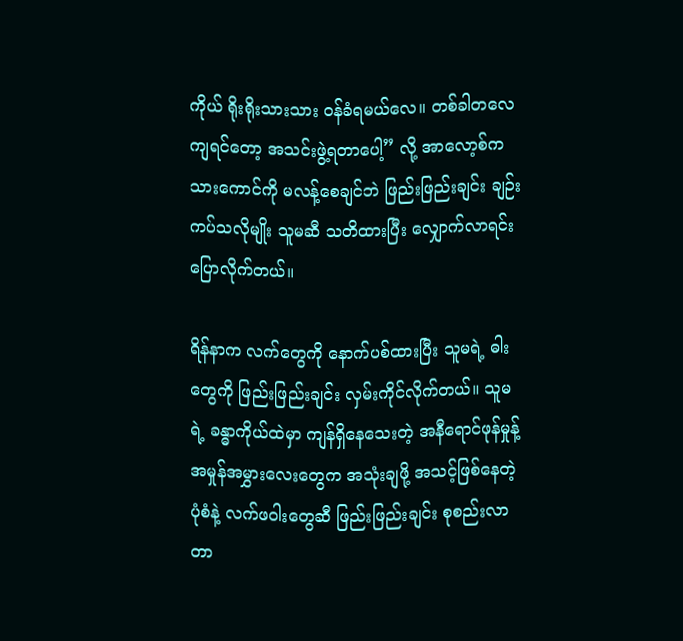ကိုယ် ရိုးရိုးသားသား ဝန်ခံရမယ်လေ။ တစ်ခါတလေကျရင်တော့ အသင်းဖွဲ့ရတာပေါ့” လို့ အာလော့စ်က သားကောင်ကို မလန့်စေချင်ဘဲ ဖြည်းဖြည်းချင်း ချဉ်းကပ်သလိုမျိုး သူမဆီ သတိထားပြီး လျှောက်လာရင်း ပြောလိုက်တယ်။

ရိန်နာက လက်တွေကို နောက်ပစ်ထားပြီး သူမရဲ့ ဓါးတွေကို ဖြည်းဖြည်းချင်း လှမ်းကိုင်လိုက်တယ်။ သူမရဲ့ ခန္ဓာကိုယ်ထဲမှာ ကျန်ရှိနေသေးတဲ့ အနီရောင်ဖုန်မှုန့် အမှုန်အမွှားလေးတွေက အသုံးချဖို့ အသင့်ဖြစ်နေတဲ့ပုံစံနဲ့ လက်ဖဝါးတွေဆီ ဖြည်းဖြည်းချင်း စုစည်းလာတာ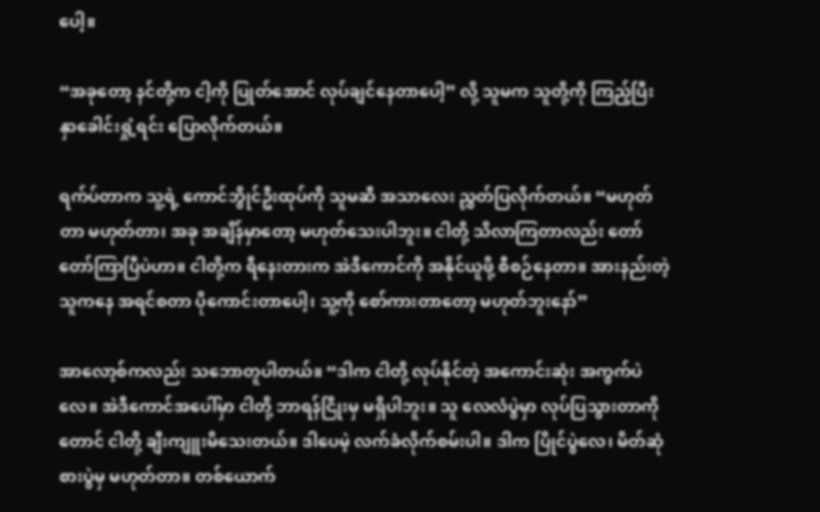ပေါ့။

“အခုတော့ နင်တို့က ငါ့ကို ပြုတ်အောင် လုပ်ချင်နေတာပေါ့” လို့ သူမက သူတို့ကို ကြည့်ပြီး နှာခေါင်းရှုံ့ရင်း ပြောလိုက်တယ်။

ရက်ပ်တာက သူ့ရဲ့ ကောင်ဘွိုင်ဦးထုပ်ကို သူမဆီ အသာလေး ညွှတ်ပြလိုက်တယ်။ “မဟုတ်တာ မဟုတ်တာ၊ အခု အချိန်မှာတော့ မဟုတ်သေးပါဘူး။ ငါတို့ သိလာကြတာလည်း တော်တော်ကြာပြီပဲဟာ။ ငါတို့က ရီနေးတားက အဲဒီကောင်ကို အနိုင်ယူဖို့ စီစဉ်နေတာ။ အားနည်းတဲ့သူကနေ အရင်စတာ ပိုကောင်းတာပေါ့၊ သူ့ကို စော်ကားတာတော့ မဟုတ်ဘူးနော်”

အာလော့စ်ကလည်း သဘောတူပါတယ်။ “ဒါက ငါတို့ လုပ်နိုင်တဲ့ အကောင်းဆုံး အကွက်ပဲလေ။ အဲဒီကောင်အပေါ်မှာ ငါတို့ ဘာရန်ငြိုးမှ မရှိပါဘူး။ သူ လေလံပွဲမှာ လုပ်ပြသွားတာကိုတောင် ငါတို့ ချီးကျူးမိသေးတယ်။ ဒါပေမဲ့ လက်ခံလိုက်စမ်းပါ။ ဒါက ပြိုင်ပွဲလေ၊ မိတ်ဆုံစားပွဲမှ မဟုတ်တာ။ တစ်ယောက်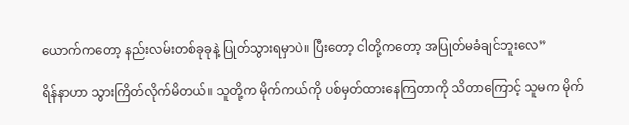ယောက်ကတော့ နည်းလမ်းတစ်ခုခုနဲ့ ပြုတ်သွားရမှာပဲ။ ပြီးတော့ ငါတို့ကတော့ အပြုတ်မခံချင်ဘူးလေ”

ရိန်နာဟာ သွားကြိတ်လိုက်မိတယ်။ သူတို့က မိုက်ကယ်ကို ပစ်မှတ်ထားနေကြတာကို သိတာကြောင့် သူမက မိုက်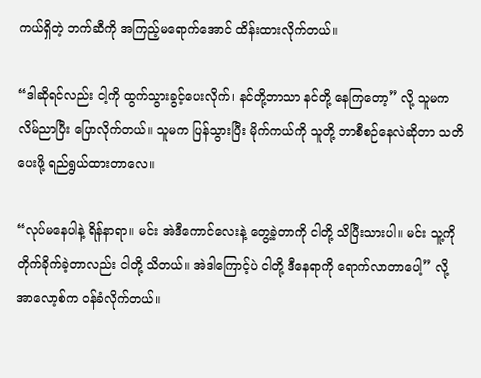ကယ်ရှိတဲ့ ဘက်ဆီကို အကြည့်မရောက်အောင် ထိန်းထားလိုက်တယ်။

“ဒါဆိုရင်လည်း ငါ့ကို ထွက်သွားခွင့်ပေးလိုက်၊ နင်တို့ဘာသာ နင်တို့ နေကြတော့” လို့ သူမက လိမ်ညာပြီး ပြောလိုက်တယ်။ သူမက ပြန်သွားပြီး မိုက်ကယ်ကို သူတို့ ဘာစီစဉ်နေလဲဆိုတာ သတိပေးဖို့ ရည်ရွယ်ထားတာလေ။

“လုပ်မနေပါနဲ့ ရိန်နာရာ။ မင်း အဲဒီကောင်လေးနဲ့ တွေ့ခဲ့တာကို ငါတို့ သိပြီးသားပါ။ မင်း သူ့ကို တိုက်ခိုက်ခဲ့တာလည်း ငါတို့ သိတယ်။ အဲဒါကြောင့်ပဲ ငါတို့ ဒီနေရာကို ရောက်လာတာပေါ့” လို့ အာလော့စ်က ဝန်ခံလိုက်တယ်။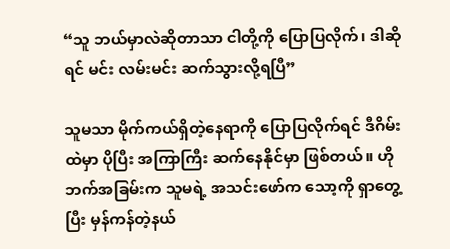“သူ ဘယ်မှာလဲဆိုတာသာ ငါတို့ကို ပြောပြလိုက်၊ ဒါဆိုရင် မင်း လမ်းမင်း ဆက်သွားလို့ရပြီ”

သူမသာ မိုက်ကယ်ရှိတဲ့နေရာကို ပြောပြလိုက်ရင် ဒီဂိမ်းထဲမှာ ပိုပြီး အကြာကြီး ဆက်နေနိုင်မှာ ဖြစ်တယ်။ ဟိုဘက်အခြမ်းက သူမရဲ့ အသင်းဖော်က သော့ကို ရှာတွေ့ပြီး မှန်ကန်တဲ့နယ်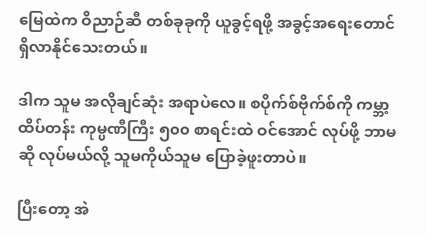မြေထဲက ဝိညာဉ်ဆီ တစ်ခုခုကို ယူခွင့်ရဖို့ အခွင့်အရေးတောင် ရှိလာနိုင်သေးတယ်။

ဒါက သူမ အလိုချင်ဆုံး အရာပဲလေ။ စပိုက်စ်ဗိုက်စ်ကို ကမ္ဘာ့ထိပ်တန်း ကုမ္ပဏီကြီး ၅၀၀ စာရင်းထဲ ဝင်အောင် လုပ်ဖို့ ဘာမဆို လုပ်မယ်လို့ သူမကိုယ်သူမ ပြောခဲ့ဖူးတာပဲ။

ပြီးတော့ အဲ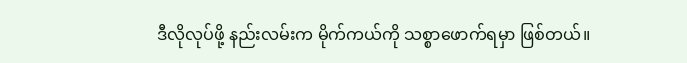ဒီလိုလုပ်ဖို့ နည်းလမ်းက မိုက်ကယ်ကို သစ္စာဖောက်ရမှာ ဖြစ်တယ်။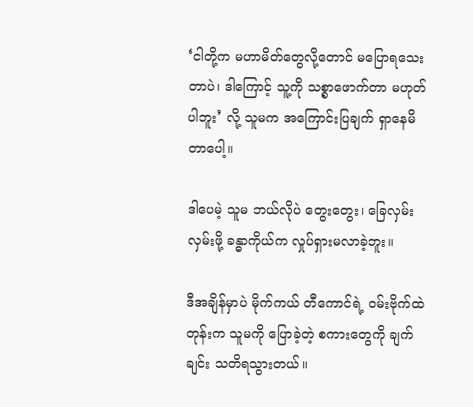‘ငါတို့က မဟာမိတ်တွေလို့တောင် မပြောရသေးတာပဲ၊ ဒါကြောင့် သူ့ကို သစ္စာဖောက်တာ မဟုတ်ပါဘူး’ လို့ သူမက အကြောင်းပြချက် ရှာနေမိတာပေါ့။

ဒါပေမဲ့ သူမ ဘယ်လိုပဲ တွေးတွေး၊ ခြေလှမ်းလှမ်းဖို့ ခန္ဓာကိုယ်က လှုပ်ရှားမလာခဲ့ဘူး။

ဒီအချိန်မှာပဲ မိုက်ကယ် တီကောင်ရဲ့ ဝမ်းဗိုက်ထဲတုန်းက သူမကို ပြောခဲ့တဲ့ စကားတွေကို ချက်ချင်း သတိရသွားတယ်။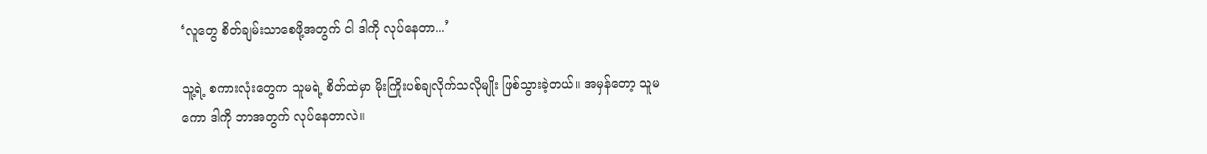‘လူတွေ စိတ်ချမ်းသာစေဖို့အတွက် ငါ ဒါကို လုပ်နေတာ...’

သူ့ရဲ့ စကားလုံးတွေက သူမရဲ့ စိတ်ထဲမှာ မိုးကြိုးပစ်ချလိုက်သလိုမျိုး ဖြစ်သွားခဲ့တယ်။ အမှန်တော့ သူမကော ဒါကို ဘာအတွက် လုပ်နေတာလဲ။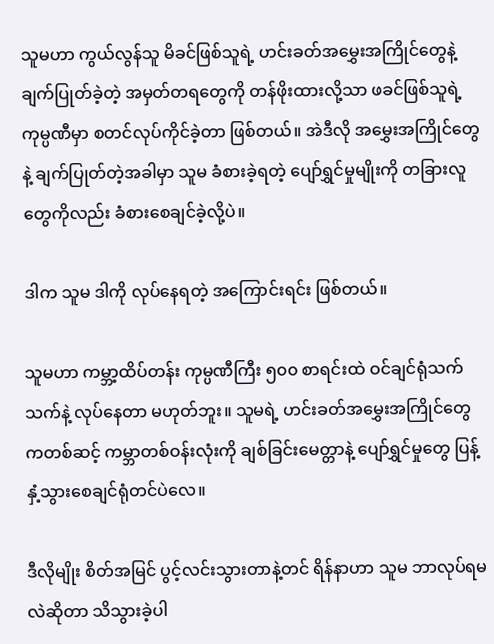သူမဟာ ကွယ်လွန်သူ မိခင်ဖြစ်သူရဲ့ ဟင်းခတ်အမွှေးအကြိုင်တွေနဲ့ ချက်ပြုတ်ခဲ့တဲ့ အမှတ်တရတွေကို တန်ဖိုးထားလို့သာ ဖခင်ဖြစ်သူရဲ့ ကုမ္ပဏီမှာ စတင်လုပ်ကိုင်ခဲ့တာ ဖြစ်တယ်။ အဲဒီလို အမွှေးအကြိုင်တွေနဲ့ ချက်ပြုတ်တဲ့အခါမှာ သူမ ခံစားခဲ့ရတဲ့ ပျော်ရွှင်မှုမျိုးကို တခြားလူတွေကိုလည်း ခံစားစေချင်ခဲ့လို့ပဲ။

ဒါက သူမ ဒါကို လုပ်နေရတဲ့ အကြောင်းရင်း ဖြစ်တယ်။

သူမဟာ ကမ္ဘာ့ထိပ်တန်း ကုမ္ပဏီကြီး ၅၀၀ စာရင်းထဲ ဝင်ချင်ရုံသက်သက်နဲ့ လုပ်နေတာ မဟုတ်ဘူး။ သူမရဲ့ ဟင်းခတ်အမွှေးအကြိုင်တွေကတစ်ဆင့် ကမ္ဘာတစ်ဝန်းလုံးကို ချစ်ခြင်းမေတ္တာနဲ့ ပျော်ရွှင်မှုတွေ ပြန့်နှံ့သွားစေချင်ရုံတင်ပဲလေ။

ဒီလိုမျိုး စိတ်အမြင် ပွင့်လင်းသွားတာနဲ့တင် ရိန်နာဟာ သူမ ဘာလုပ်ရမလဲဆိုတာ သိသွားခဲ့ပါ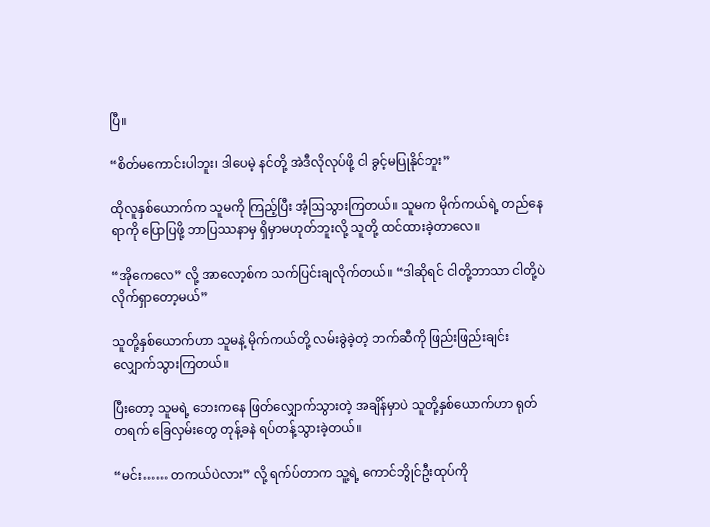ပြီ။

“စိတ်မကောင်းပါဘူး၊ ဒါပေမဲ့ နင်တို့ အဲဒီလိုလုပ်ဖို့ ငါ ခွင့်မပြုနိုင်ဘူး”

ထိုလူနှစ်ယောက်က သူမကို ကြည့်ပြီး အံ့ဩသွားကြတယ်။ သူမက မိုက်ကယ်ရဲ့ တည်နေရာကို ပြောပြဖို့ ဘာပြဿနာမှ ရှိမှာမဟုတ်ဘူးလို့ သူတို့ ထင်ထားခဲ့တာလေ။

“အိုကေလေ” လို့ အာလော့စ်က သက်ပြင်းချလိုက်တယ်။ “ဒါဆိုရင် ငါတို့ဘာသာ ငါတို့ပဲ လိုက်ရှာတော့မယ်”

သူတို့နှစ်ယောက်ဟာ သူမနဲ့ မိုက်ကယ်တို့ လမ်းခွဲခဲ့တဲ့ ဘက်ဆီကို ဖြည်းဖြည်းချင်း လျှောက်သွားကြတယ်။

ပြီးတော့ သူမရဲ့ ဘေးကနေ ဖြတ်လျှောက်သွားတဲ့ အချိန်မှာပဲ သူတို့နှစ်ယောက်ဟာ ရုတ်တရက် ခြေလှမ်းတွေ တုန့်ခနဲ ရပ်တန့်သွားခဲ့တယ်။

“မင်း…… တကယ်ပဲလား” လို့ ရက်ပ်တာက သူ့ရဲ့ ကောင်ဘွိုင်ဦးထုပ်ကို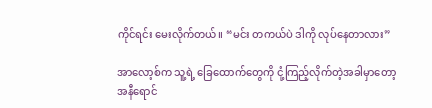ကိုင်ရင်း မေးလိုက်တယ်။ “မင်း တကယ်ပဲ ဒါကို လုပ်နေတာလား”

အာလော့စ်က သူ့ရဲ့ ခြေထောက်တွေကို ငုံ့ကြည့်လိုက်တဲ့အခါမှာတော့ အနီရောင်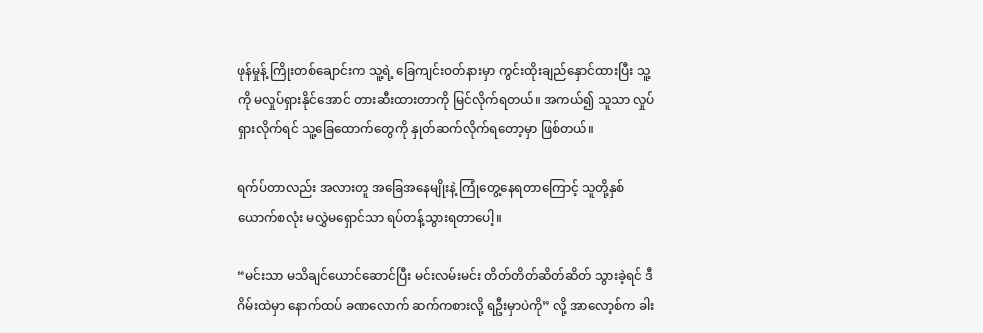ဖုန်မှုန့် ကြိုးတစ်ချောင်းက သူ့ရဲ့ ခြေကျင်းဝတ်နားမှာ ကွင်းထိုးချည်နှောင်ထားပြီး သူ့ကို မလှုပ်ရှားနိုင်အောင် တားဆီးထားတာကို မြင်လိုက်ရတယ်။ အကယ်၍ သူသာ လှုပ်ရှားလိုက်ရင် သူ့ခြေထောက်တွေကို နှုတ်ဆက်လိုက်ရတော့မှာ ဖြစ်တယ်။

ရက်ပ်တာလည်း အလားတူ အခြေအနေမျိုးနဲ့ ကြုံတွေ့နေရတာကြောင့် သူတို့နှစ်ယောက်စလုံး မလွှဲမရှောင်သာ ရပ်တန့်သွားရတာပေါ့။

“မင်းသာ မသိချင်ယောင်ဆောင်ပြီး မင်းလမ်းမင်း တိတ်တိတ်ဆိတ်ဆိတ် သွားခဲ့ရင် ဒီဂိမ်းထဲမှာ နောက်ထပ် ခဏလောက် ဆက်ကစားလို့ ရဦးမှာပဲကို” လို့ အာလော့စ်က ခါး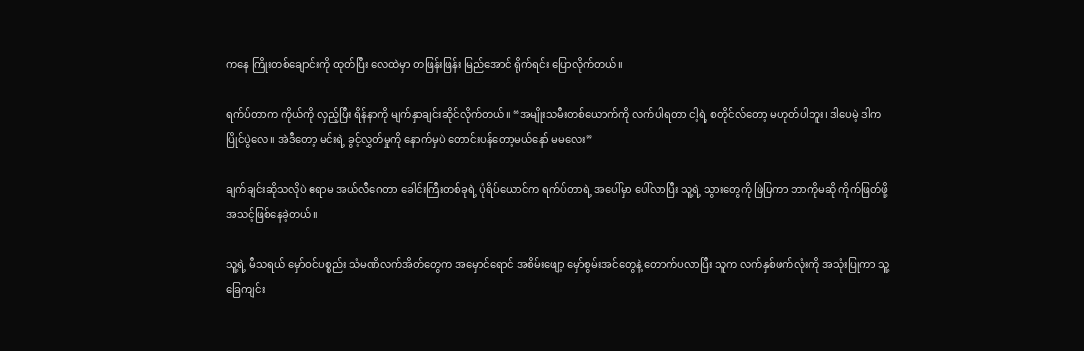ကနေ ကြိုးတစ်ချောင်းကို ထုတ်ပြီး လေထဲမှာ တဖြန်းဖြန်း မြည်အောင် ရိုက်ရင်း ပြောလိုက်တယ်။

ရက်ပ်တာက ကိုယ်ကို လှည့်ပြီး ရိန်နာကို မျက်နှာချင်းဆိုင်လိုက်တယ်။ “အမျိုးသမီးတစ်ယောက်ကို လက်ပါရတာ ငါ့ရဲ့ စတိုင်လ်တော့ မဟုတ်ပါဘူး၊ ဒါပေမဲ့ ဒါက ပြိုင်ပွဲလေ။ အဲဒီတော့ မင်းရဲ့ ခွင့်လွှတ်မှုကို နောက်မှပဲ တောင်းပန်တော့မယ်နော် မမလေး”

ချက်ချင်းဆိုသလိုပဲ ဧရာမ အယ်လီဂေတာ ခေါင်းကြီးတစ်ခုရဲ့ ပုံရိပ်ယောင်က ရက်ပ်တာရဲ့ အပေါ်မှာ ပေါ်လာပြီး သူ့ရဲ့ သွားတွေကို ဖြဲပြကာ ဘာကိုမဆို ကိုက်ဖြတ်ဖို့ အသင့်ဖြစ်နေခဲ့တယ်။

သူ့ရဲ့ မီသရယ် မှော်ဝင်ပစ္စည်း သံမဏိလက်အိတ်တွေက အမှောင်ရောင် အစိမ်းဖျော့ မှော်စွမ်းအင်တွေနဲ့ တောက်ပလာပြီး သူက လက်နှစ်ဖက်လုံးကို အသုံးပြုကာ သူ့ခြေကျင်း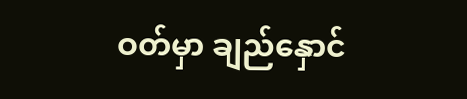ဝတ်မှာ ချည်နှောင်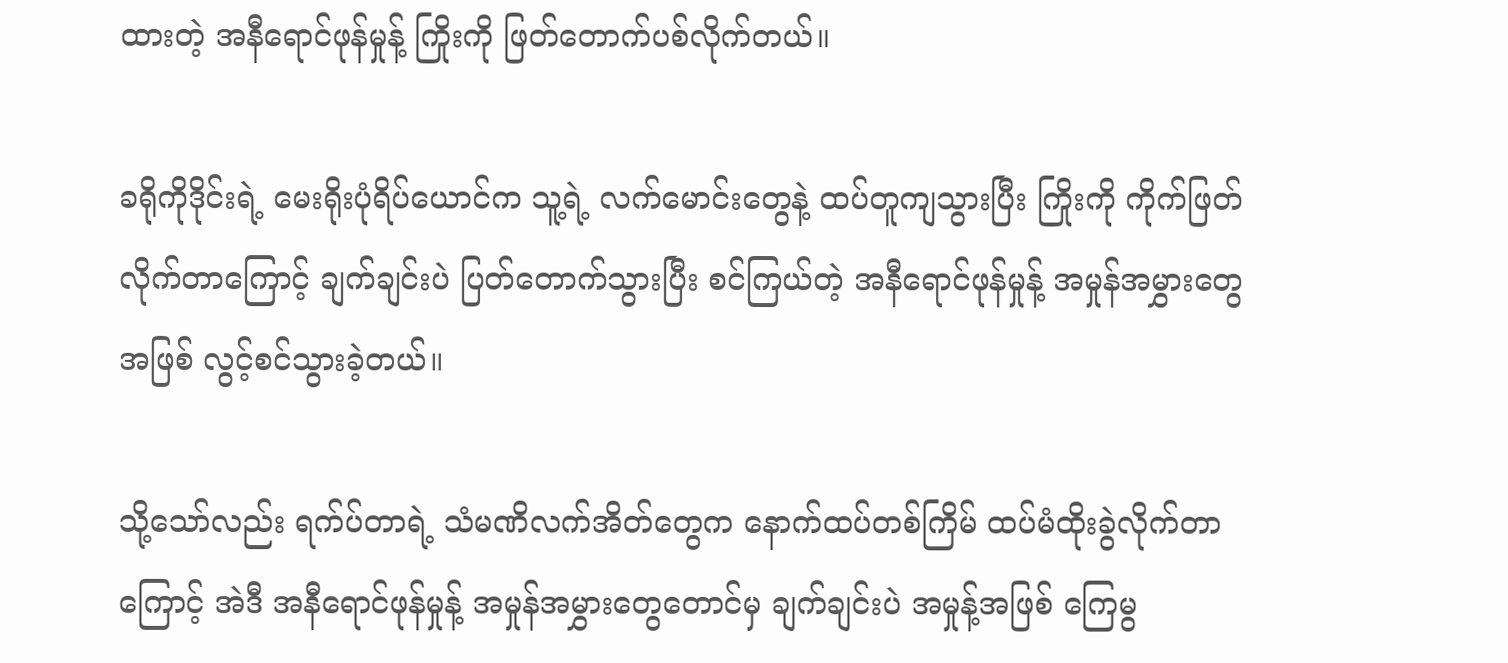ထားတဲ့ အနီရောင်ဖုန်မှုန့် ကြိုးကို ဖြတ်တောက်ပစ်လိုက်တယ်။

ခရိုကိုဒိုင်းရဲ့ မေးရိုးပုံရိပ်ယောင်က သူ့ရဲ့ လက်မောင်းတွေနဲ့ ထပ်တူကျသွားပြီး ကြိုးကို ကိုက်ဖြတ်လိုက်တာကြောင့် ချက်ချင်းပဲ ပြတ်တောက်သွားပြီး စင်ကြယ်တဲ့ အနီရောင်ဖုန်မှုန့် အမှုန်အမွှားတွေအဖြစ် လွင့်စင်သွားခဲ့တယ်။

သို့သော်လည်း ရက်ပ်တာရဲ့ သံမဏိလက်အိတ်တွေက နောက်ထပ်တစ်ကြိမ် ထပ်မံထိုးခွဲလိုက်တာကြောင့် အဲဒီ အနီရောင်ဖုန်မှုန့် အမှုန်အမွှားတွေတောင်မှ ချက်ချင်းပဲ အမှုန့်အဖြစ် ကြေမွ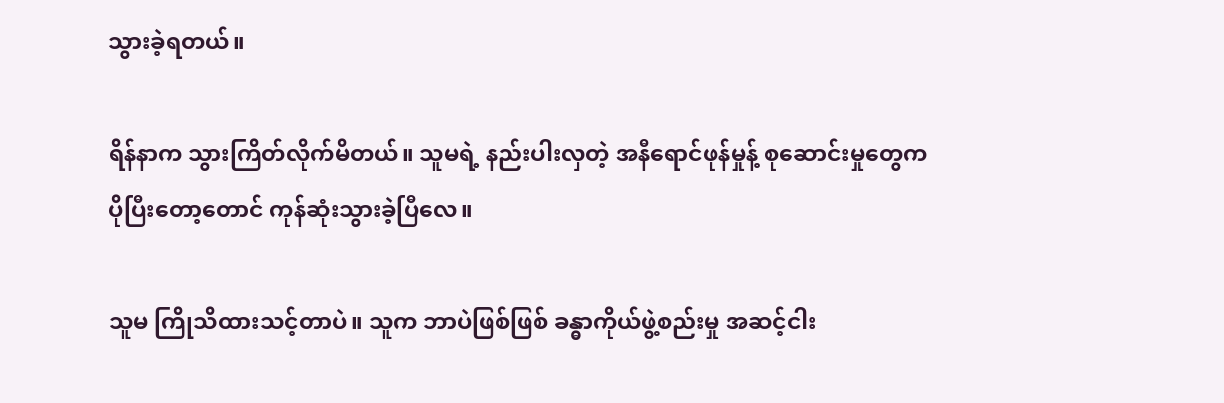သွားခဲ့ရတယ်။

ရိန်နာက သွားကြိတ်လိုက်မိတယ်။ သူမရဲ့ နည်းပါးလှတဲ့ အနီရောင်ဖုန်မှုန့် စုဆောင်းမှုတွေက ပိုပြီးတော့တောင် ကုန်ဆုံးသွားခဲ့ပြီလေ။

သူမ ကြိုသိထားသင့်တာပဲ။ သူက ဘာပဲဖြစ်ဖြစ် ခန္ဓာကိုယ်ဖွဲ့စည်းမှု အဆင့်ငါး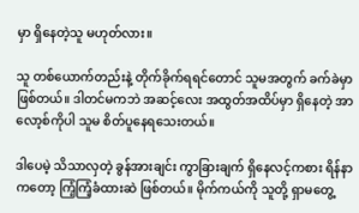မှာ ရှိနေတဲ့သူ မဟုတ်လား။

သူ တစ်ယောက်တည်းနဲ့ တိုက်ခိုက်ရရင်တောင် သူမအတွက် ခက်ခဲမှာဖြစ်တယ်။ ဒါတင်မကဘဲ အဆင့်လေး အထွတ်အထိပ်မှာ ရှိနေတဲ့ အာလော့စ်ကိုပါ သူမ စိတ်ပူနေရသေးတယ်။

ဒါပေမဲ့ သိသာလှတဲ့ ခွန်အားချင်း ကွာခြားချက် ရှိနေလင့်ကစား ရိန်နာကတော့ ကြံ့ကြံ့ခံထားဆဲ ဖြစ်တယ်။ မိုက်ကယ်ကို သူတို့ ရှာမတွေ့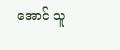အောင် သူ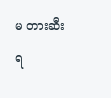မ တားဆီးရ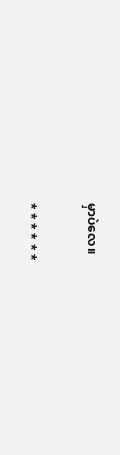မှာပဲလေ။

* * * * * *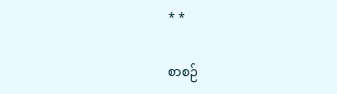* *

စာစဉ်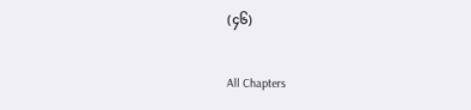(၄၆)

All Chapters